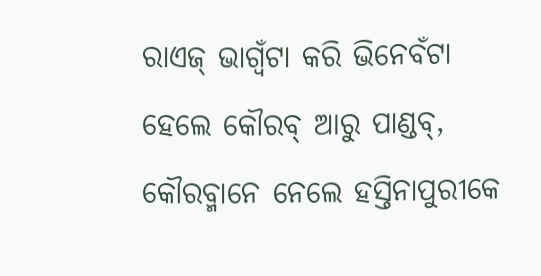ରାଏଜ୍ ଭାଗ୍ବଁଟା କରି ଭିନେବଁଟା
ହେଲେ କୌରବ୍ ଆରୁ ପାଣ୍ଡବ୍,
କୌରବ୍ମାନେ ନେଲେ ହସ୍ତିନାପୁରୀକେ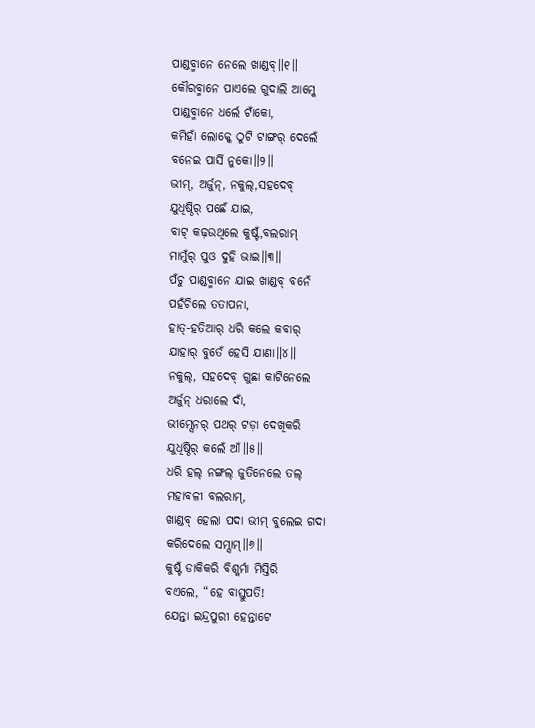ପାଣ୍ଡବ୍ମାନେ ନେଲେ ଖାଣ୍ଡବ୍॥୧॥
କୌରବ୍ମାନେ ପାଏଲେ ଗୁଦାଲି ଆମ୍କେ
ପାଣ୍ଡବ୍ମାନେ ଧର୍ଲେ ଟାଁକୋ,
କମିହାଁ ଲୋକ୍କେ ଠୁଟି ଟାଙ୍ଗର୍ ଦେଲେଁ
ବନେଇ ପାର୍ସି ନୁକୋ॥୨॥
ଭୀମ୍, ଅର୍ଜୁନ୍, ନକୁଲ୍,ସହଦେବ୍
ଯୁଧିଷ୍ଠିର୍ ପଛେଁ ଯାଇ,
ବାଟ୍ କଢ଼ଉଥିଲେ କୁଷ୍ଟଁ,ବଲରାମ୍
ମାମୁଁର୍ ପୁଓ ଦୁହି ଭାଇ॥୩॥
ପଁଚୁ ପାଣ୍ଡବ୍ମାନେ ଯାଇ ଖାଣ୍ଡବ୍ ବନେଁ
ପହଁଚିଲେ ତତାପନା,
ହାତ୍-ହତିଆର୍ ଧରି କଲେ କବାର୍
ଯାହାର୍ ବୁତେଁ ହେସି ଯାଣା॥୪॥
ନକୁଲ୍, ସହଦେବ୍ ଗୁଛା କାଟିନେଲେ
ଅର୍ଜୁନ୍ ଧରାଲେ ଦାଁ,
ଭୀମ୍ସେନର୍ ପଥର୍ ଟଡ଼ା ଦେଖିକରି
ଯୁଧିଷ୍ଠିର୍ କଲେଁ ଆଁ॥୫॥
ଧରି ହଲ୍ ନଙ୍ଗଲ୍ ଜୁତିନେଲେ ତଲ୍
ମହାବଳୀ ବଲରାମ୍,
ଖାଣ୍ଡବ୍ ହେଲା ପଦା ଭୀମ୍ ବୁଲେଇ ଗଦା
କରିଦେଲେ ସମ୍ସାମ୍॥୬॥
କୁଷ୍ଟଁ ଡାକିକରି ବିଶ୍କର୍ମା ମିସ୍ତିରି
ବଏଲେ, “ହେ ବାସ୍ତୁପତି!
ଯେନ୍ତା ଇନ୍ଦ୍ରପୁରୀ ହେନ୍ତାଟେ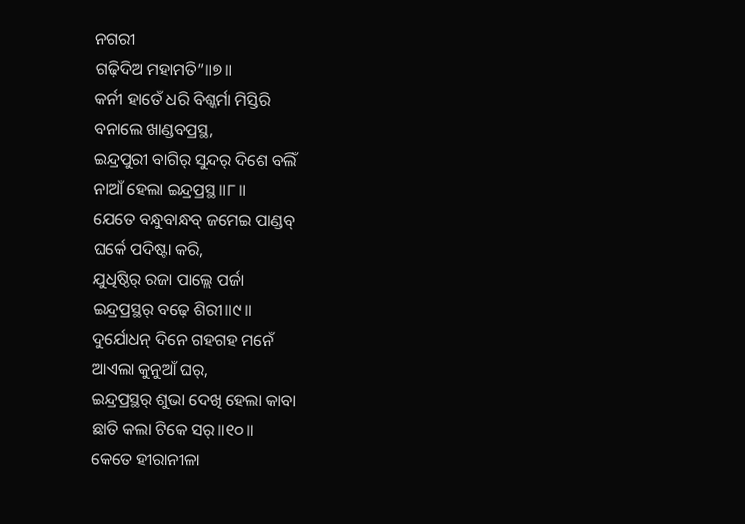ନଗରୀ
ଗଢ଼ିଦିଅ ମହାମତି”॥୭॥
କର୍ନୀ ହାତେଁ ଧରି ବିଶ୍କର୍ମା ମିସ୍ତିରି
ବନାଲେ ଖାଣ୍ଡବପ୍ରସ୍ଥ,
ଇନ୍ଦ୍ରପୁରୀ ବାଗିର୍ ସୁନ୍ଦର୍ ଦିଶେ ବଲିଁ
ନାଆଁ ହେଲା ଇନ୍ଦ୍ରପ୍ରସ୍ଥ॥୮॥
ଯେତେ ବନ୍ଧୁବାନ୍ଧବ୍ ଜମେଇ ପାଣ୍ଡବ୍
ଘର୍କେ ପଦିଷ୍ଟା କରି,
ଯୁଧିଷ୍ଠିର୍ ରଜା ପାଲ୍ଲେ ପର୍ଜା
ଇନ୍ଦ୍ରପ୍ରସ୍ଥର୍ ବଢ଼େ ଶିରୀ॥୯॥
ଦୁର୍ଯୋଧନ୍ ଦିନେ ଗହଗହ ମନେଁ
ଆଏଲା କୁନୁଆଁ ଘର୍,
ଇନ୍ଦ୍ରପ୍ରସ୍ଥର୍ ଶୁଭା ଦେଖି ହେଲା କାବା
ଛାତି କଲା ଟିକେ ସର୍॥୧୦॥
କେତେ ହୀରାନୀଳା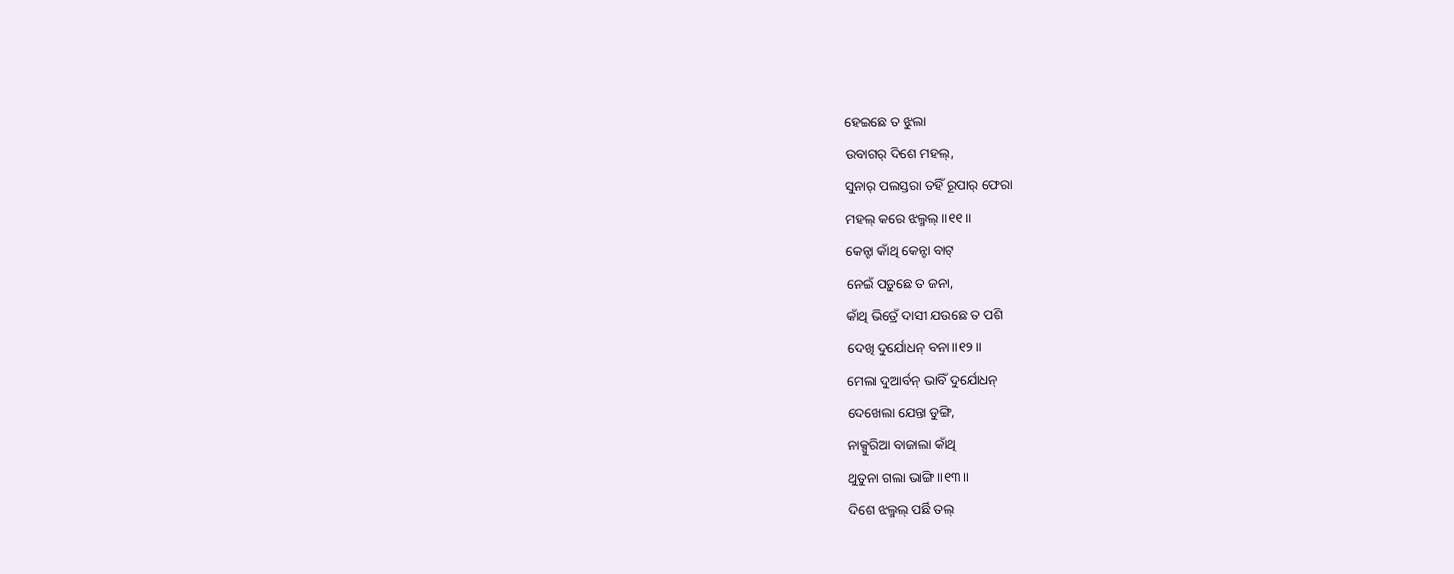ହେଇଛେ ତ ଝୁଲା
ଉବାଗର୍ ଦିଶେ ମହଲ୍,
ସୁନାର୍ ପଲସ୍ତରା ତହିଁ ରୂପାର୍ ଫେରା
ମହଲ୍ କରେ ଝଲ୍ମଲ୍॥୧୧॥
କେନ୍ଟା କାଁଥି କେନ୍ଟା ବାଟ୍
ନେଇଁ ପଡ଼ୁଛେ ତ ଜନା,
କାଁଥି ଭିତ୍ରେଁ ଦାସୀ ଯଉଛେ ତ ପଶି
ଦେଖି ଦୁର୍ଯୋଧନ୍ ବନା॥୧୨॥
ମେଲା ଦୁଆର୍ବନ୍ ଭାବିଁ ଦୁର୍ଯୋଧନ୍
ଦେଖେଲା ଯେନ୍ତା ଡୁଙ୍ଗି,
ନାକ୍ସୁରିଆ ବାଜାଲା କାଁଥି
ଥୁତୁନା ଗଲା ଭାଙ୍ଗି॥୧୩॥
ଦିଶେ ଝଲ୍ମଲ୍ ପର୍ଛି ତଲ୍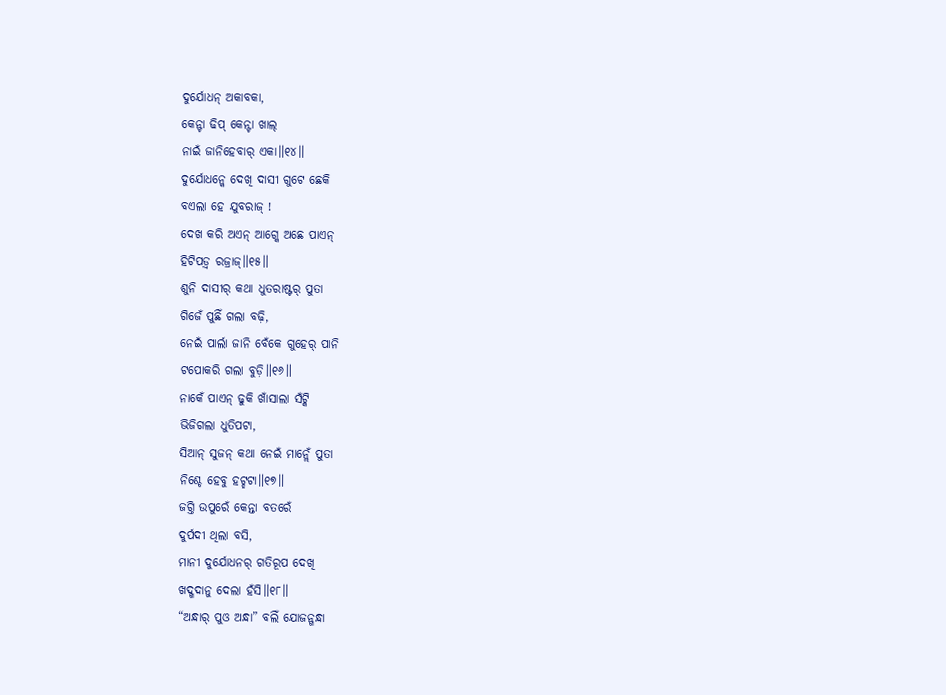ଦୁର୍ଯୋଧନ୍ ଅକାବକା,
କେନ୍ଟା ଢିପ୍ କେନ୍ଟା ଖାଲ୍
ନାଇଁ ଜାନିହେବାର୍ ଏକା॥୧୪॥
ଦୁର୍ଯୋଧନ୍କେ ଦେଖି ଦାସୀ ଗୁଟେ ଛେକି
ବଏଲା ହେ ଯୁବରାଜ୍ !
ଦେଖ କରି ଅଏନ୍ ଆଗ୍କେ ଅଛେ ପାଏନ୍
ହିଟିପଡ଼୍ବ ରଜ୍ରାଜ୍॥୧୫॥
ଶୁନି ଦାସୀର୍ କଥା ଧୁତରାଷ୍ଟର୍ ପୁତା
ଗିଜେଁ ପୁଛିଁ ଗଲା ବଢ଼ି,
ନେଇଁ ପାର୍ଲା ଜାନି ବେଁକେ ଗୁହେର୍ ପାନି
ଟପୋକରି ଗଲା ବୁଡ଼ି॥୧୬॥
ନାକେଁ ପାଏନ୍ ଢୁକି ଖାଁସାଲା ସଁଟ୍କି
ଭିଜିଗଲା ଧୁତିପଟା,
ସିଆନ୍ ସୁଜନ୍ କଥା ନେଇଁ ମାନ୍ଲେଁ ପୁତା
ନିଶ୍ଚେ ହେବୁ ହଟ୍ହଟା॥୧୭॥
ଜଗ୍ତି ଉପୁରେଁ କେନ୍ତା ବତରେଁ
ଦୁର୍ପଦୀ ଥିଲା ବସି,
ମାନୀ ଦୁର୍ଯୋଧନର୍ ଗତିରୂପ ଦେଖି
ଖଦ୍ଖଦାନୁ ଦେଲା ହଁସି॥୧୮॥
“ଅନ୍ଧାର୍ ପୁଓ ଅନ୍ଧା” ବଲିଁ ଯୋଜନ୍ଗନ୍ଧା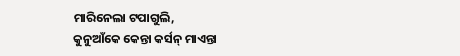ମାରିନେଲା ଟପାଗୁଲି,
କୁନୁଆଁକେ କେନ୍ତା କର୍ସନ୍ ମାଏନ୍ତା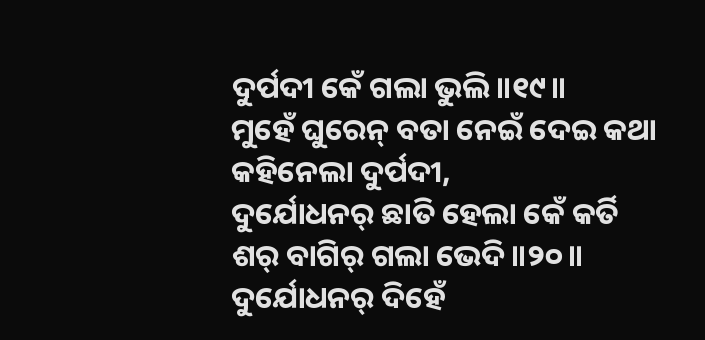ଦୁର୍ପଦୀ କେଁ ଗଲା ଭୁଲି॥୧୯॥
ମୁହେଁ ଘୁରେନ୍ ବତା ନେଇଁ ଦେଇ କଥା
କହିନେଲା ଦୁର୍ପଦୀ,
ଦୁର୍ଯୋଧନର୍ ଛାତି ହେଲା କେଁ କର୍ତି
ଶର୍ ବାଗିର୍ ଗଲା ଭେଦି॥୨୦॥
ଦୁର୍ଯୋଧନର୍ ଦିହେଁ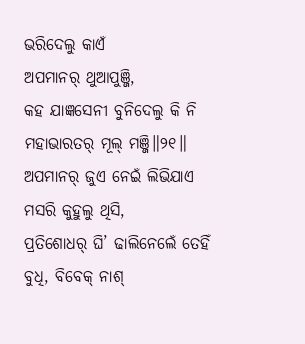ଭରିଦେଲୁ କାଏଁ
ଅପମାନର୍ ଥୁଆପୁଞ୍ଜି,
କହ ଯାଜ୍ଞସେନୀ ବୁନିଦେଲୁ କି ନି
ମହାଭାରତର୍ ମୂଲ୍ ମଞ୍ଜି॥୨୧॥
ଅପମାନର୍ ଜୁଏ ନେଇଁ ଲିଭିଯାଏ
ମସରି କୁହୁଲୁ ଥିସି,
ପ୍ରତିଶୋଧର୍ ଘି’ ଢାଲିନେଲେଁ ତେହିଁ
ବୁଧି, ବିବେକ୍ ନାଶ୍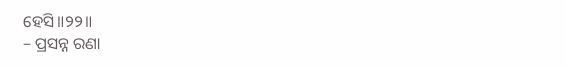ହେସି॥୨୨॥
– ପ୍ରସନ୍ନ ରଣା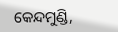କେନ୍ଦମୁଣ୍ଡି,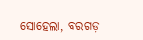ସୋହେଲା, ବରଗଡ଼